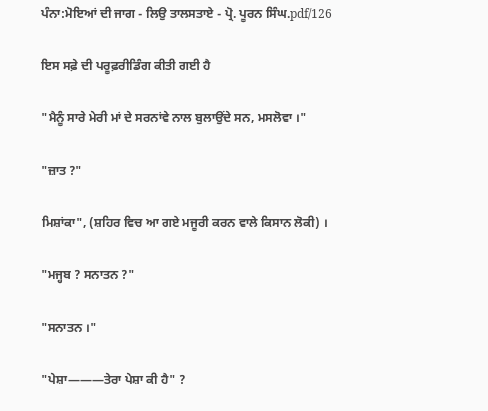ਪੰਨਾ:ਮੋਇਆਂ ਦੀ ਜਾਗ - ਲਿਉ ਤਾਲਸਤਾਏ - ਪ੍ਰੋ. ਪੂਰਨ ਸਿੰਘ.pdf/126

ਇਸ ਸਫ਼ੇ ਦੀ ਪਰੂਫ਼ਰੀਡਿੰਗ ਕੀਤੀ ਗਈ ਹੈ

"ਮੈਨੂੰ ਸਾਰੇ ਮੇਰੀ ਮਾਂ ਦੇ ਸਰਨਾਂਵੇ ਨਾਲ ਬੁਲਾਉਂਦੇ ਸਨ, ਮਸਲੋਵਾ ।"

"ਜ਼ਾਤ ?"

ਮਿਸ਼ਾਂਕਾ", (ਸ਼ਹਿਰ ਵਿਚ ਆ ਗਏ ਮਜੂਰੀ ਕਰਨ ਵਾਲੇ ਕਿਸਾਨ ਲੋਕੀ) ।

"ਮਜ੍ਹਬ ? ਸਨਾਤਨ ?"

"ਸਨਾਤਨ ।"

"ਪੇਸ਼ਾ———ਤੇਰਾ ਪੇਸ਼ਾ ਕੀ ਹੈ" ?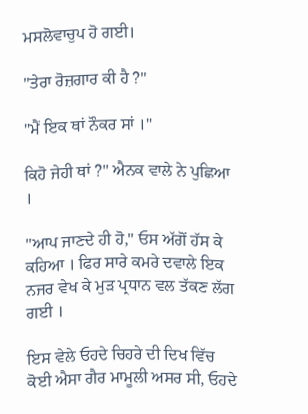ਮਸਲੋਵਾਚੁਪ ਹੋ ਗਈ।

"ਤੇਰਾ ਰੋਜ਼ਗਾਰ ਕੀ ਹੈ ?"

"ਮੈਂ ਇਕ ਥਾਂ ਨੌਕਰ ਸਾਂ ।"

ਕਿਹੋ ਜੇਹੀ ਥਾਂ ?" ਐਨਕ ਵਾਲੇ ਨੇ ਪੁਛਿਆ ।

"ਆਪ ਜਾਣਦੇ ਹੀ ਹੋ," ਓਸ ਅੱਗੋਂ ਹੱਸ ਕੇ ਕਹਿਆ । ਫਿਰ ਸਾਰੇ ਕਮਰੇ ਦਵਾਲੇ ਇਕ ਨਜਰ ਵੇਖ ਕੇ ਮੁੜ ਪ੍ਰਧਾਨ ਵਲ ਤੱਕਣ ਲੱਗ ਗਈ ।

ਇਸ ਵੇਲੇ ਓਹਦੇ ਚਿਹਰੇ ਦੀ ਦਿਖ ਵਿੱਚ ਕੋਈ ਐਸਾ ਗੈਰ ਮਾਮੂਲੀ ਅਸਰ ਸੀ, ਓਹਦੇ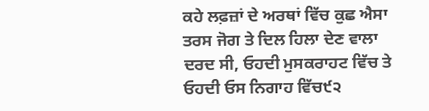ਕਹੇ ਲਫ਼ਜ਼ਾਂ ਦੇ ਅਰਥਾਂ ਵਿੱਚ ਕੁਛ ਐਸਾ ਤਰਸ ਜੋਗ ਤੇ ਦਿਲ ਹਿਲਾ ਦੇਣ ਵਾਲਾ ਦਰਦ ਸੀ, ਓਹਦੀ ਮੁਸਕਰਾਹਟ ਵਿੱਚ ਤੇ ਓਹਦੀ ਓਸ ਨਿਗਾਹ ਵਿੱਚ੯੨